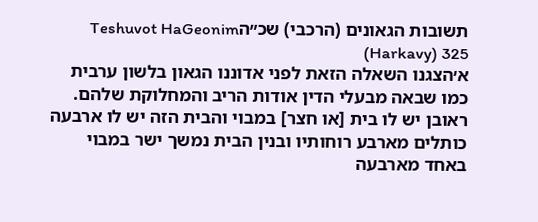תשובות הגאונים (הרכבי) שכ״הTeshuvot HaGeonim (Harkavy) 325
א׳הצגנו השאלה הזאת לפני אדוננו הגאון בלשון ערבית כמו שבאה מבעלי הדין אודות הריב והמחלוקת שלהם. ראובן יש לו בית [או חצר] במבוי והבית הזה יש לו ארבעה כותלים מארבע רוחותיו ובנין הבית נמשך ישר במבוי באחד מארבעה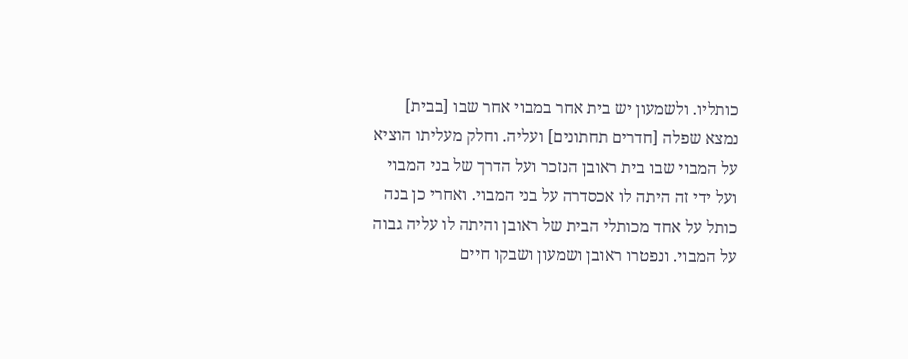כותליו. ולשמעון יש בית אחר במבוי אחר שבו [בבית] נמצא שפלה [חדרים תחתונים] ועליה. וחלק מעליתו הוציא על המבוי שבו בית ראובן הנזכר ועל הדרך של בני המבוי ועל ידי זה היתה לו אכסדרה על בני המבוי. ואחרי כן בנה כותל על אחד מכותלי הבית של ראובן והיתה לו עליה גבוה על המבוי. ונפטרו ראובן ושמעון ושבקו חיים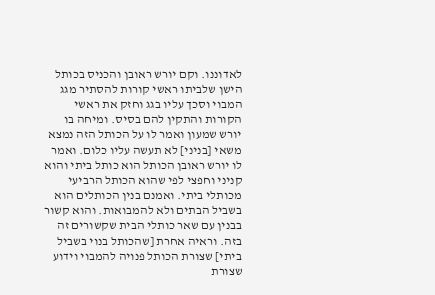לאדוננו. וקם יורש ראובן והכניס בכותל הישן שלביתו ראשי קורות להסתיר מגג המבוי וסכך עליו בגג וחזק את ראשי הקורות והתקין להם בסיס. ומיחה בו יורש שמעון ואמר לו על הכותל הזה נמצא משאי [בניני] לא תעשה עליו כלום. ואמר לו יורש ראובן הכותל הוא כותל ביתי והוא קניני וחפצי לפי שהוא הכותל הרביעי מכותלי ביתי. ואמנם בנין הכותלים הוא בשביל הבתים ולא להמבואות. והוא קשור בבנין עם שאר כותלי הבית שקשורים זה בזה. וראיה אחרת [שהכותל בנוי בשביל ביתי] שצורת הכותל פנויה להמבוי וידוע שצורת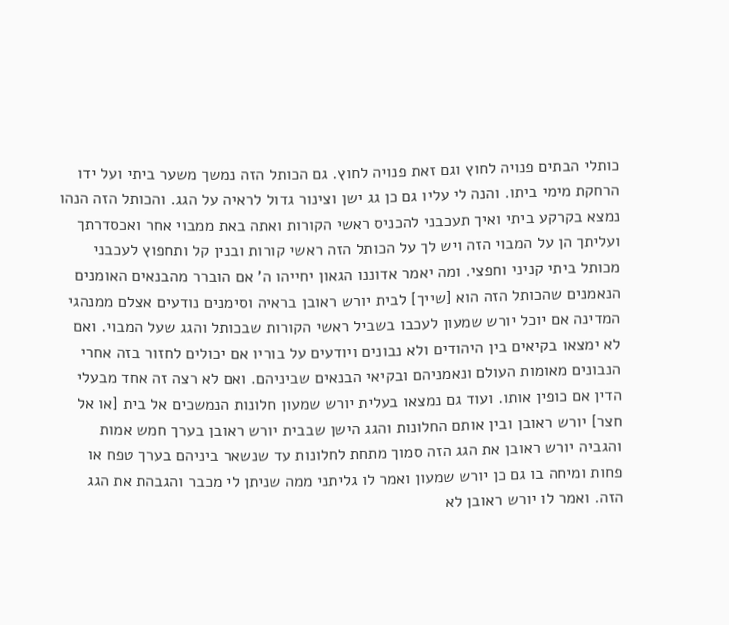כותלי הבתים פנויה לחוץ וגם זאת פנויה לחוץ. גם הכותל הזה נמשך משער ביתי ועל ידו הרחקת מימי ביתו. והנה לי עליו גם כן גג ישן וצינור גדול לראיה על הגג. והכותל הזה הנהו נמצא בקרקע ביתי ואיך תעכבני להכניס ראשי הקורות ואתה באת ממבוי אחר ואכסדרתך ועליתך הן על המבוי הזה ויש לך על הכותל הזה ראשי קורות ובנין קל ותחפוץ לעכבני מכותל ביתי קניני וחפצי. ומה יאמר אדוננו הגאון יחייהו ה' אם הוברר מהבנאים האומנים הנאמנים שהכותל הזה הוא [שייך] לבית יורש ראובן בראיה וסימנים נודעים אצלם ממנהגי המדינה אם יוכל יורש שמעון לעכבו בשביל ראשי הקורות שבכותל והגג שעל המבוי. ואם לא ימצאו בקיאים בין היהודים ולא נבונים ויודעים על בוריו אם יכולים לחזור בזה אחרי הנבונים מאומות העולם ונאמניהם ובקיאי הבנאים שביניהם. ואם לא רצה זה אחד מבעלי הדין אם כופין אותו. ועוד גם נמצאו בעלית יורש שמעון חלונות הנמשכים אל בית [או אל חצר] יורש ראובן ובין אותם החלונות והגג הישן שבבית יורש ראובן בערך חמש אמות והגביה יורש ראובן את הגג הזה סמוך מתחת לחלונות עד שנשאר ביניהם בערך טפח או פחות ומיחה בו גם כן יורש שמעון ואמר לו גליתני ממה שניתן לי מכבר והגבהת את הגג הזה. ואמר לו יורש ראובן לא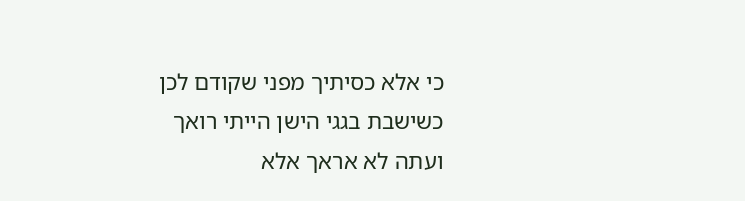כי אלא כסיתיך מפני שקודם לכן כשישבת בגגי הישן הייתי רואך ועתה לא אראך אלא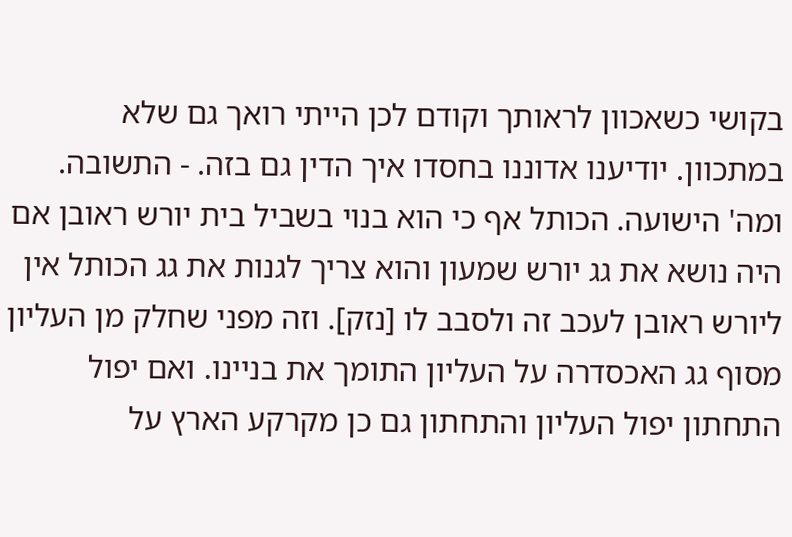בקושי כשאכוון לראותך וקודם לכן הייתי רואך גם שלא במתכוון. יודיענו אדוננו בחסדו איך הדין גם בזה. - התשובה. ומה' הישועה. הכותל אף כי הוא בנוי בשביל בית יורש ראובן אם היה נושא את גג יורש שמעון והוא צריך לגנות את גג הכותל אין ליורש ראובן לעכב זה ולסבב לו [נזק]. וזה מפני שחלק מן העליון מסוף גג האכסדרה על העליון התומך את בניינו. ואם יפול התחתון יפול העליון והתחתון גם כן מקרקע הארץ על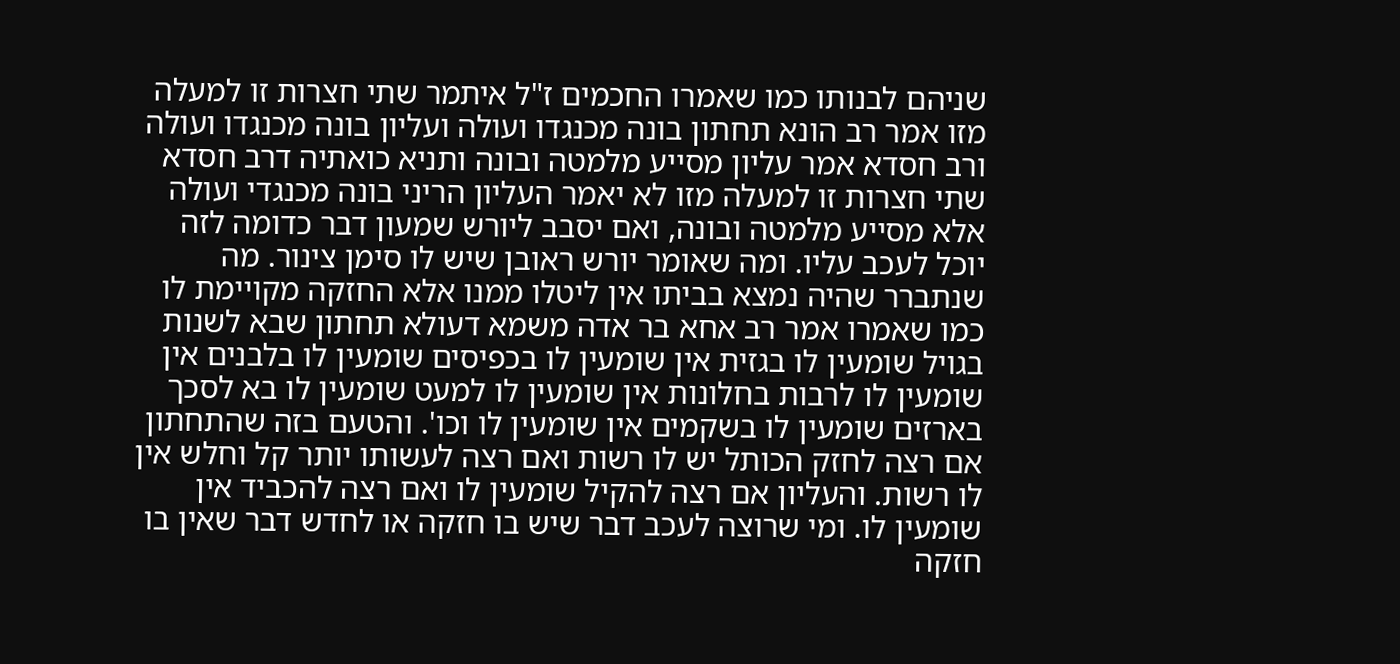שניהם לבנותו כמו שאמרו החכמים ז"ל איתמר שתי חצרות זו למעלה מזו אמר רב הונא תחתון בונה מכנגדו ועולה ועליון בונה מכנגדו ועולה ורב חסדא אמר עליון מסייע מלמטה ובונה ותניא כואתיה דרב חסדא שתי חצרות זו למעלה מזו לא יאמר העליון הריני בונה מכנגדי ועולה אלא מסייע מלמטה ובונה, ואם יסבב ליורש שמעון דבר כדומה לזה יוכל לעכב עליו. ומה שאומר יורש ראובן שיש לו סימן צינור. מה שנתברר שהיה נמצא בביתו אין ליטלו ממנו אלא החזקה מקויימת לו כמו שאמרו אמר רב אחא בר אדה משמא דעולא תחתון שבא לשנות בגויל שומעין לו בגזית אין שומעין לו בכפיסים שומעין לו בלבנים אין שומעין לו לרבות בחלונות אין שומעין לו למעט שומעין לו בא לסכך בארזים שומעין לו בשקמים אין שומעין לו וכו'. והטעם בזה שהתחתון אם רצה לחזק הכותל יש לו רשות ואם רצה לעשותו יותר קל וחלש אין לו רשות. והעליון אם רצה להקיל שומעין לו ואם רצה להכביד אין שומעין לו. ומי שרוצה לעכב דבר שיש בו חזקה או לחדש דבר שאין בו חזקה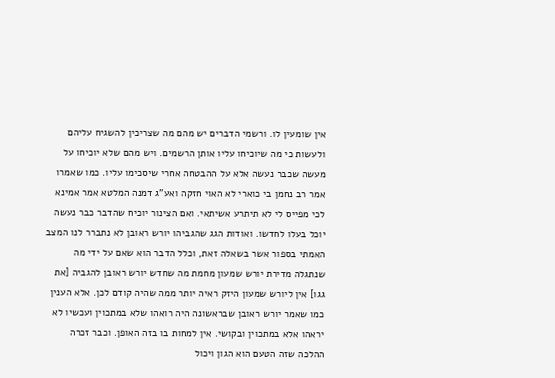אין שומעין לו. ורשמי הדברים יש מהם מה שצריכין להשגיח עליהם ולעשות כי מה שיוכיחו עליו אותן הרשמים. ויש מהם שלא יוכיחו על מעשה שכבר נעשה אלא על ההבטחה אחרי שיסכימו עליו. כמו שאמרו אמר רב נחמן בי כוארי לא האוי חזקה ואע"ג דמנה המלטא אמר אמינא לכי מפייס לי לא תיתרע אשיתאי. ואם הצינור יוכיח שהדבר כבר נעשה יוכל בעלו לחדשו. ואודות הגג שהגביהו יורש ראובן לא נתברר לנו המצב האמתי בספור אשר בשאלה זאת, וכלל הדבר הוא שאם על ידי מה שנתגלה מדירת יורש שמעון מחמת מה שחדש יורש ראובן להגביה [את גגו] אין ליורש שמעון היזק ראיה יותר ממה שהיה קודם לכן. אלא הענין כמו שאמר יורש ראובן שבראשונה היה רואהו שלא במתכוין ועכשיו לא יראהו אלא במתכוין ובקושי. אין למחות בו בזה האופן. וכבר זכרה ההלכה שזה הטעם הוא הגון ויכול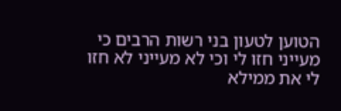הטוען לטעון בני רשות הרבים כי מעייני חזו לי וכי לא מעייני לא חזו לי את ממילא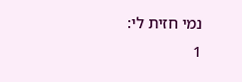נמי חזית לי:
1